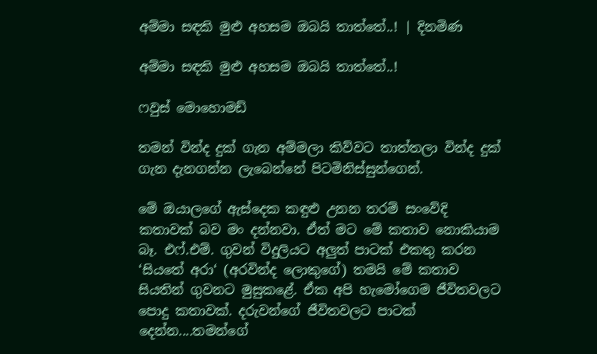අම්මා සඳකි මුළු අහසම ඔබයි තාත්තේ..! | දිනමිණ

අම්මා සඳකි මුළු අහසම ඔබයි තාත්තේ..!

ෆවුස් මොහොමඩ්

තමන් වින්ද දුක් ගැන අම්මලා කිව්වට තාත්තලා වින්ද දුක් ගැන දැනගන්න ලැබෙන්නේ පිටමිනිස්සුන්ගෙන්.

මේ ඔයාලගේ ඇස්දෙක කඳුළු උනන තරම් සංවේදි කතාවක් බව මං දන්නවා. ඒත් මට මේ කතාව නොකියාම බෑ. එෆ්.එම්. ගුවන් විදුලියට අලුත් පාටක් එකතු කරන ‘සියතේ අරා‘ (අරවින්ද ලොකුගේ) තමයි මේ කතාව සියතින් ගුවනට මුසුකළේ. ඒක අපි හැමෝගෙම ජීවිතවලට පොදු කතාවක්. දරුවන්ගේ ජීවිතවලට පාටක් දෙන්න....තමන්ගේ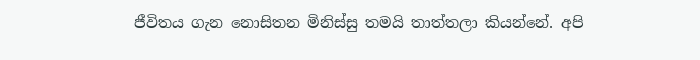ජීවිතය ගැන නොසිතන මිනිස්සු තමයි තාත්තලා කියන්නේ. අපි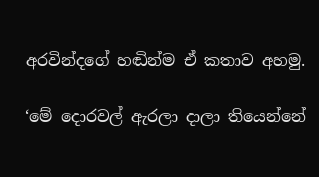අරවින්දගේ හඬින්ම ඒ කතාව අහමු.

‘මේ දොරවල් ඇරලා දාලා තියෙන්නේ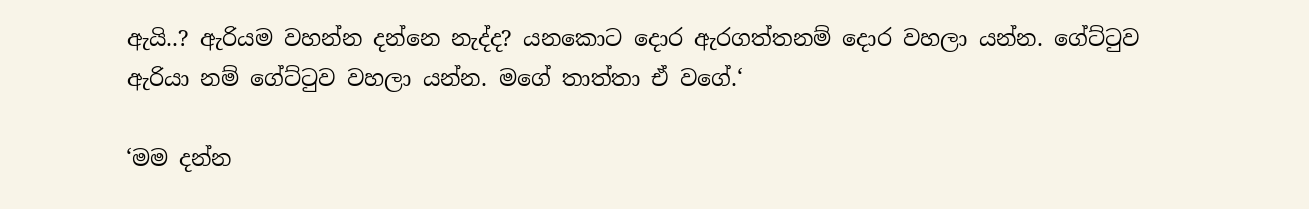ඇයි..? ඇරියම වහන්න දන්නෙ නැද්ද? යනකොට දොර ඇරගත්තනම් දොර වහලා යන්න. ගේට්ටුව ඇරියා නම් ගේට්ටුව වහලා යන්න. මගේ තාත්තා ඒ වගේ.‘

‘මම දන්න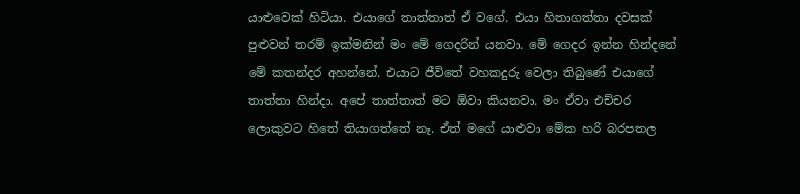යාළුවෙක් හිටියා. එයාගේ තාත්තාත් ඒ වගේ. එයා හිතාගත්තා දවසක් පුළුවන් තරම් ඉක්මනින් මං මේ ගෙදරින් යනවා. මේ ගෙදර ඉන්න හින්දනේ මේ කතන්දර අහන්නේ. එයාට ජීවිතේ වහකදුරු වෙලා තිබුණේ එයාගේ තාත්තා හින්දා. අපේ තාත්තාත් මට ඕවා කියනවා. මං ඒවා එච්චර ලොකුවට හිතේ තියාගත්තේ නෑ. ඒත් මගේ යාළුවා මේක හරි බරපතල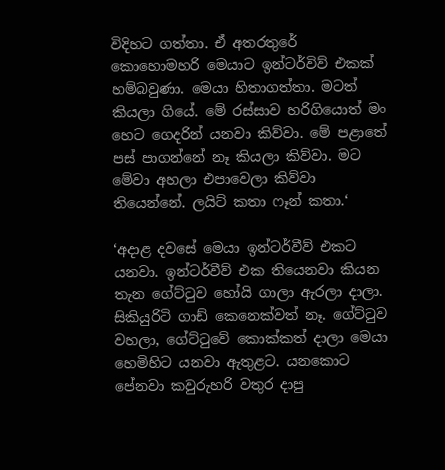විදිහට ගත්තා. ඒ අතරතුරේ කොහොමහරි මෙයාට ඉන්ටර්විව් එකක් හම්බවුණා. මෙයා හිතාගත්තා. මටත් කියලා ගියේ. මේ රස්සාව හරිගියොත් මං හෙට ගෙදරින් යනවා කිව්වා. මේ පළාතේ පස් පාගන්නේ නෑ කියලා කිව්වා. මට මේවා අහලා එපාවෙලා කිව්වා තියෙන්නේ. ලයිට් කතා ෆෑන් කතා.‘

‘අදාළ දවසේ මෙයා ඉන්ටර්වීව් එකට යනවා. ඉන්ටර්වීව් එක තියෙනවා කියන තැන ගේට්ටුව හෝයි ගාලා ඇරලා දාලා. සිකියුරිටි ගාඩ් කෙනෙක්වත් නෑ. ගේට්ටුව වහලා, ගේට්ටුවේ කොක්කත් දාලා මෙයා හෙමිහිට යනවා ඇතුළට. යනකොට පේනවා කවුරුහරි වතුර දාපු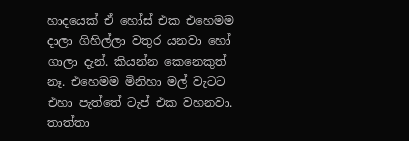හාදයෙක් ඒ හෝස් එක එහෙමම දාලා ගිහිල්ලා වතුර යනවා හෝ ගාලා දැන්. කියන්න කෙනෙකුත් නෑ. එහෙමම මිනිහා මල් වැටට එහා පැත්තේ ටැප් එක වහනවා. තාත්තා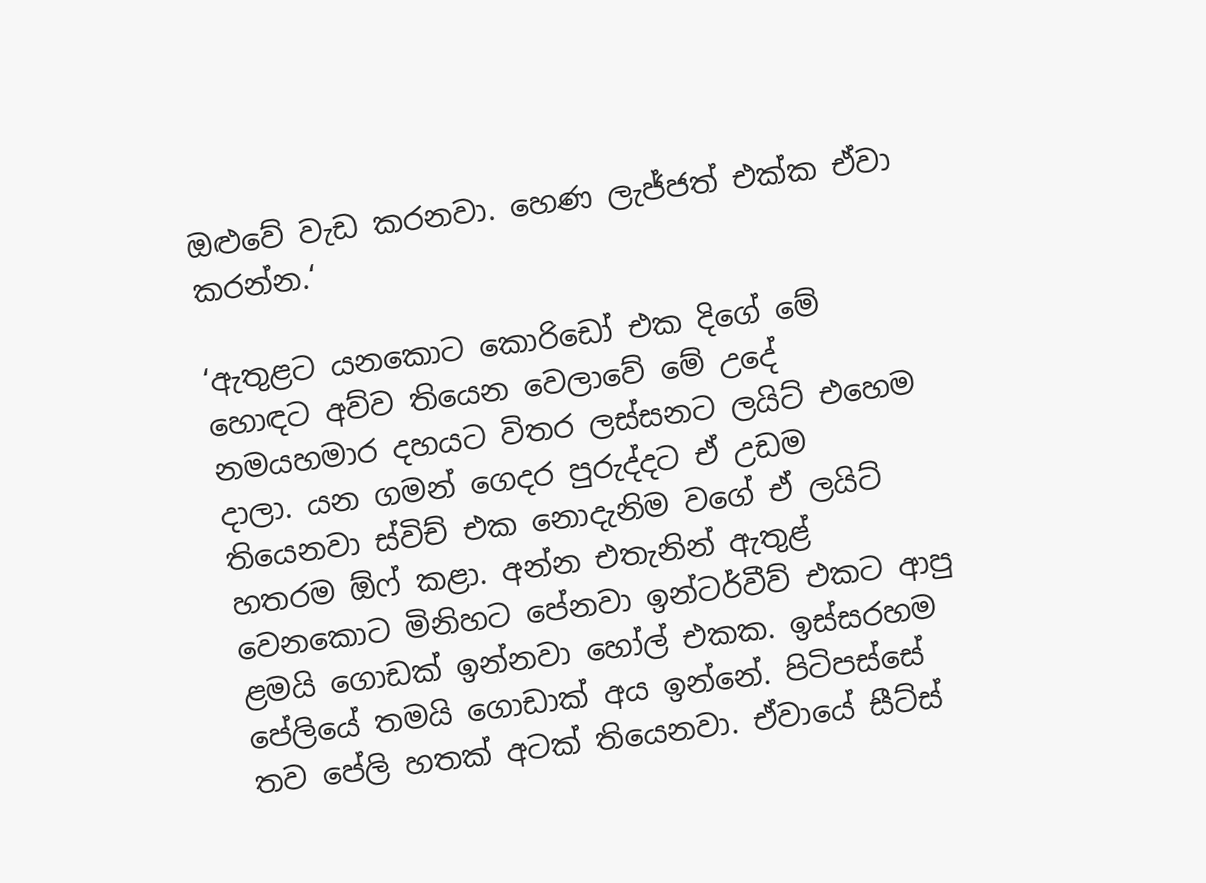ඔළුවේ වැඩ කරනවා. හෙණ ලැජ්ජත් එක්ක ඒවා කරන්න.‘

‘ඇතුළට යනකොට කොරිඩෝ එක දිගේ මේ හොඳට අව්ව තියෙන වෙලාවේ මේ උදේ නමයහමාර දහයට විතර ලස්සනට ලයිට් එහෙම දාලා. යන ගමන් ගෙදර පුරුද්දට ඒ උඩම තියෙනවා ස්විච් එක නොදැනිම වගේ ඒ ලයිට් හතරම ඕෆ් කළා. අන්න එතැනින් ඇතුළ් වෙනකොට මිනිහට පේනවා ඉන්ටර්වීව් එකට ආපු ළමයි ගොඩක් ඉන්නවා හෝල් එකක. ඉස්සරහම පේලියේ තමයි ගොඩාක් අය ඉන්නේ. පිටිපස්සේ තව පේලි හතක් අටක් තියෙනවා. ඒවායේ සීට්ස්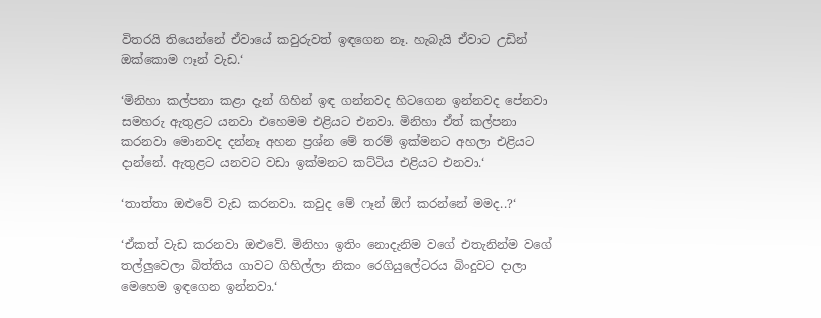විතරයි තියෙන්නේ ඒවායේ කවුරුවත් ඉඳගෙන නෑ. හැබැයි ඒවාට උඩින් ඔක්කොම ෆෑන් වැඩ.‘

‘මිනිහා කල්පනා කළා දැන් ගිහින් ඉඳ ගන්නවද හිටගෙන ඉන්නවද පේනවා සමහරු ඇතුළට යනවා එහෙමම එළියට එනවා. මිනිහා ඒත් කල්පනා කරනවා මොනවද දන්නෑ අහන ප්‍රශ්න මේ තරම් ඉක්මනට අහලා එළියට දාන්නේ. ඇතුළට යනවට වඩා ඉක්මනට කට්ටිය එළියට එනවා.‘

‘තාත්තා ඔළුවේ වැඩ කරනවා. කවුද මේ ෆෑන් ඕෆ් කරන්නේ මමද..?‘

‘ඒකත් වැඩ කරනවා ඔළුවේ. මිනිහා ඉතිං නොදැනිම වගේ එතැනින්ම වගේ තල්ලුවෙලා බිත්තිය ගාවට ගිහිල්ලා නිකං රෙගියුලේටරය බිංදුවට දාලා මෙහෙම ඉඳගෙන ඉන්නවා.‘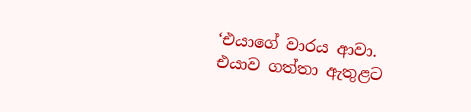‘එයාගේ වාරය ආවා. එයාව ගත්තා ඇතුළට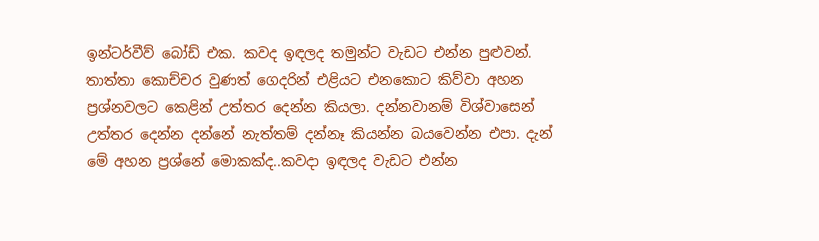ඉන්ටර්වීව් බෝඩ් එක. කවද ඉඳලද තමුන්ට වැඩට එන්න පුළුවන්. තාත්තා කොච්චර වුණත් ගෙදරින් එළියට එනකොට කිව්වා අහන ප්‍රශ්නවලට කෙළින් උත්තර දෙන්න කියලා. දන්නවානම් විශ්වාසෙන් උත්තර දෙන්න දන්නේ නැත්තම් දන්නෑ කියන්න බයවෙන්න එපා. දැන් මේ අහන ප්‍රශ්නේ මොකක්ද..කවදා ඉඳලද වැඩට එන්න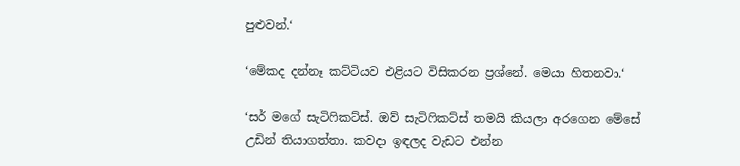පුළුවන්.‘

‘මේකද දන්නෑ කට්ටියව එළියට විසිකරන ප්‍රශ්නේ. මෙයා හිතනවා.‘

‘සර් මගේ සැටිෆිකට්ස්. ඔව් සැටිෆිකට්ස් තමයි කියලා අරගෙන මේසේ උඩින් තියාගත්තා. කවදා ඉඳලද වැඩට එන්න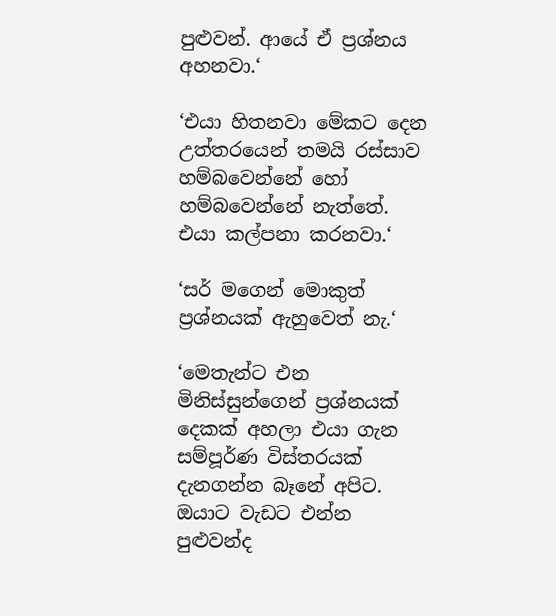පුළුවන්. ආයේ ඒ ප්‍රශ්නය අහනවා.‘

‘එයා හිතනවා මේකට දෙන උත්තරයෙන් තමයි රස්සාව හම්බවෙන්නේ හෝ හම්බවෙන්නේ නැත්තේ. එයා කල්පනා කරනවා.‘

‘සර් මගෙන් මොකුත් ප්‍රශ්නයක් ඇහුවෙත් නැ.‘

‘මෙතැන්ට එන මිනිස්සුන්ගෙන් ප්‍රශ්නයක් දෙකක් අහලා එයා ගැන සම්පූර්ණ විස්තරයක් දැනගන්න බෑනේ අපිට. ඔයාට වැඩට එන්න පුළුවන්ද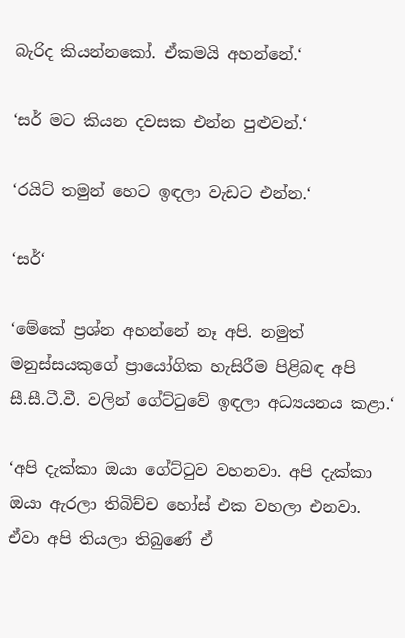බැරිද කියන්නකෝ. ඒකමයි අහන්නේ.‘

‘සර් මට කියන දවසක එන්න පුළුවන්.‘

‘රයිට් තමුන් හෙට ඉඳලා වැඩට එන්න.‘

‘සර්‘

‘මේකේ ප්‍රශ්න අහන්නේ නෑ අපි. නමුත් මනුස්සයකුගේ ප්‍රායෝගික හැසිරීම පිළිබඳ අපි සී.සී.ටී.වී. වලින් ගේට්ටුවේ ඉඳලා අධ්‍යයනය කළා.‘

‘අපි දැක්කා ඔයා ගේට්ටුව වහනවා. අපි දැක්කා ඔයා ඇරලා තිබිච්ච හෝස් එක වහලා එනවා. ඒවා අපි තියලා තිබුණේ ඒ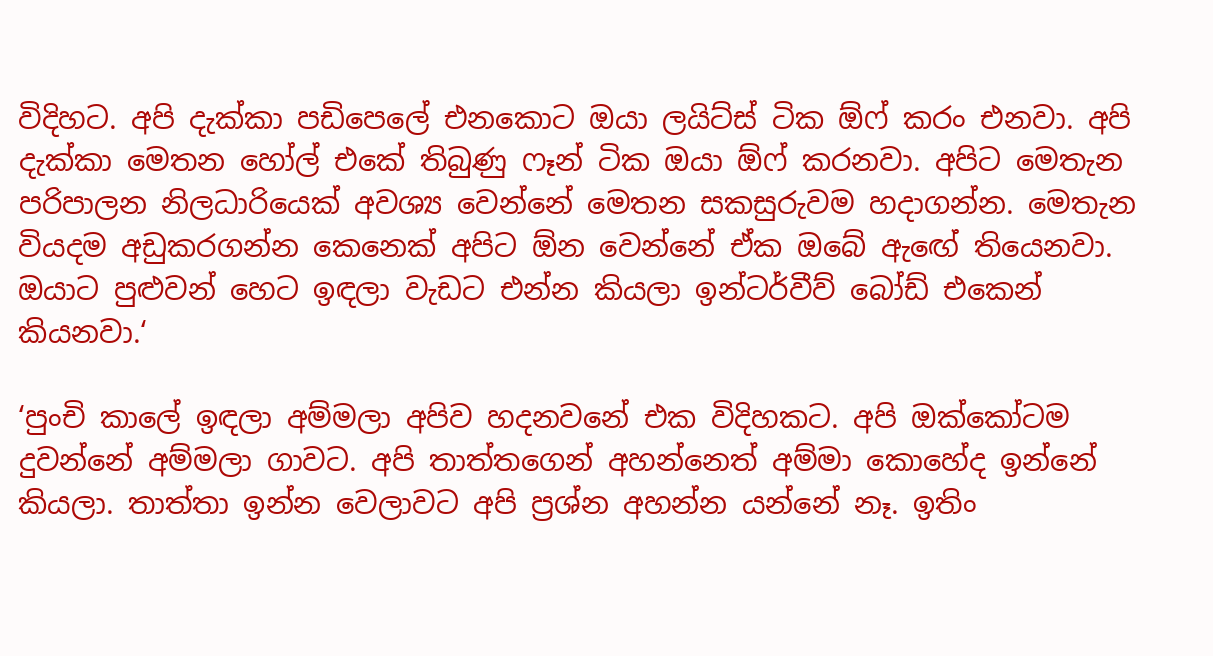විදිහට. අපි දැක්කා පඩිපෙලේ එනකොට ඔයා ලයිට්ස් ටික ඕෆ් කරං එනවා. අපි දැක්කා මෙතන හෝල් එකේ තිබුණු ෆෑන් ටික ඔයා ඕෆ් කරනවා. අපිට මෙතැන පරිපාලන නිලධාරියෙක් අවශ්‍ය වෙන්නේ මෙතන සකසුරුවම හදාගන්න. මෙතැන වියදම අඩුකරගන්න කෙනෙක් අපිට ඕන වෙන්නේ ඒක ඔබේ ඇඟේ තියෙනවා. ඔයාට පුළුවන් හෙට ඉඳලා වැඩට එන්න කියලා ඉන්ටර්වීව් බෝඩ් එකෙන් කියනවා.‘

‘පුංචි කාලේ ඉඳලා අම්මලා අපිව හදනවනේ එක විදිහකට. අපි ඔක්කෝටම දුවන්නේ අම්මලා ගාවට. අපි තාත්තගෙන් අහන්නෙත් අම්මා කොහේද ඉන්නේ කියලා. තාත්තා ඉන්න වෙලාවට අපි ප්‍රශ්න අහන්න යන්නේ නෑ. ඉතිං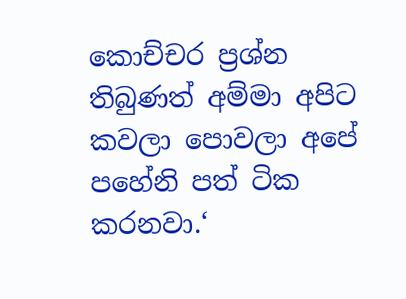කොච්චර ප්‍රශ්න තිබුණත් අම්මා අපිට කවලා පොවලා අපේ පහේනි පත් ටික කරනවා.‘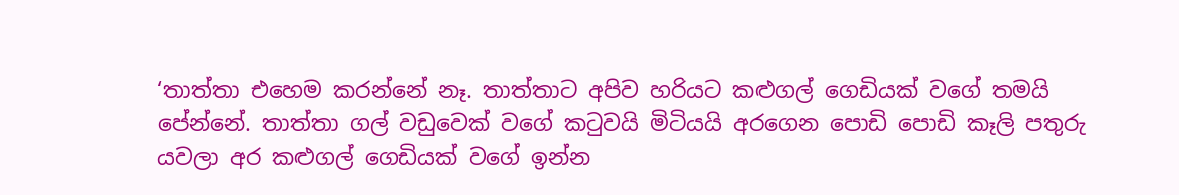‘තාත්තා එහෙම කරන්නේ නෑ. තාත්තාට අපිව හරියට කළුගල් ගෙඩියක් වගේ තමයි පේන්නේ. තාත්තා ගල් වඩුවෙක් වගේ කටුවයි මිටියයි අරගෙන පොඩි පොඩි කෑලි පතුරු යවලා අර කළුගල් ගෙඩියක් වගේ ඉන්න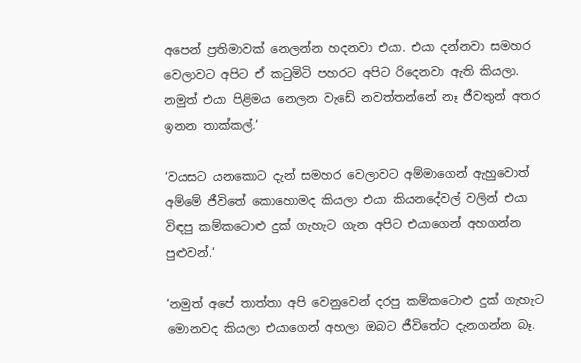අපෙන් ප්‍රතිමාවක් නෙලන්න හදනවා එයා. එයා දන්නවා සමහර වෙලාවට අපිට ඒ කටුමිටි පහරට අපිට රිදෙනවා ඇති කියලා. නමුත් එයා පිළිමය නෙලන වැඩේ නවත්තන්නේ නෑ ජීවතුන් අතර ඉනන තාක්කල්.‘

‘වයසට යනකොට දැන් සමහර වෙලාවට අම්මාගෙන් ඇහුවොත් අම්මේ ජීවිතේ කොහොමද කියලා එයා කියනදේවල් වලින් එයා විඳපු කම්කටොළු දුක් ගැහැට ගැන අපිට එයාගෙන් අහගන්න පුළුවන්.‘

‘නමුත් අපේ තාත්තා අපි වෙනුවෙන් දරපු කම්කටොළු දුක් ගැහැට මොනවද කියලා එයාගෙන් අහලා ඔබට ජීවිතේට දැනගන්න බෑ.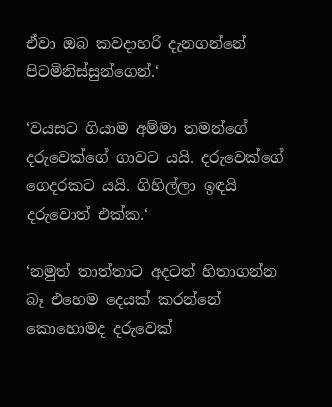ඒවා ඔබ කවදාහරි දැනගන්නේ පිටමිනිස්සුන්ගෙන්.‘

‘වයසට ගියාම අම්මා තමන්ගේ දරුවෙක්ගේ ගාවට යයි. දරුවෙක්ගේ ගෙදරකට යයි. ගිහිල්ලා ඉඳයි දරුවොත් එක්ක.‘

‘නමුත් තාත්තාට අදටත් හිතාගන්න බෑ එහෙම දෙයක් කරන්නේ කොහොමද දරුවෙක්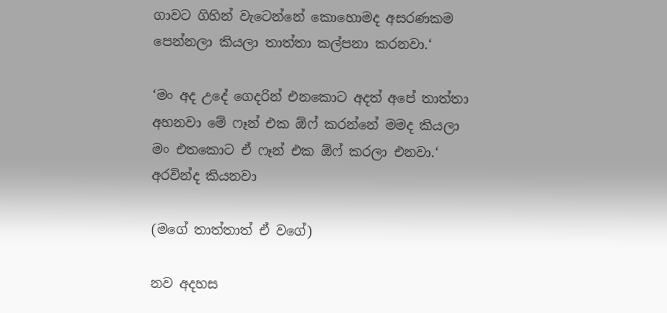ගාවට ගිහින් වැටෙන්නේ කොහොමද අසරණකම පෙන්නලා කියලා තාත්තා කල්පනා කරනවා.‘

‘මං අද උදේ ගෙදරින් එනකොට අදත් අපේ තාත්තා අහනවා මේ ෆෑන් එක ඕෆ් කරන්නේ මමද කියලා මං එතකොට ඒ ෆෑන් එක ඕෆ් කරලා එනවා.‘ අරවින්ද කියනවා

(මගේ තාත්තාත් ඒ වගේ)

නව අදහස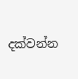දක්වන්න